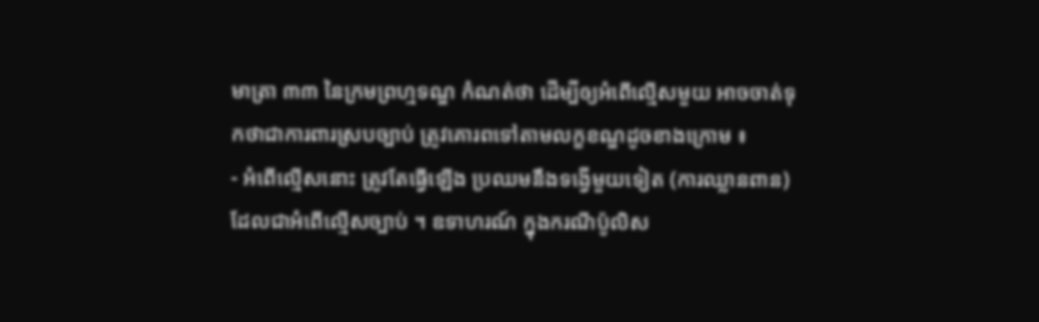មាត្រា ៣៣ នៃក្រមព្រហ្មទណ្ឌ កំណត់ថា ដើម្បីឲ្យអំពើល្មើសមួយ អាចចាត់ទុកថាជាការពារស្របច្បាប់ ត្រូវគោរពទៅតាមលក្ខខណ្ឌដូចខាងក្រោម ៖
- អំពើល្មើសនោះ ត្រូវតែធ្វើឡើង ប្រឈមនឹងទង្វើមួយទៀត (ការឈ្លានពាន) ដែលជាអំពើល្មើសច្បាប់ ។ ឧទាហរណ៍ ក្នុងករណីប៉ូលិស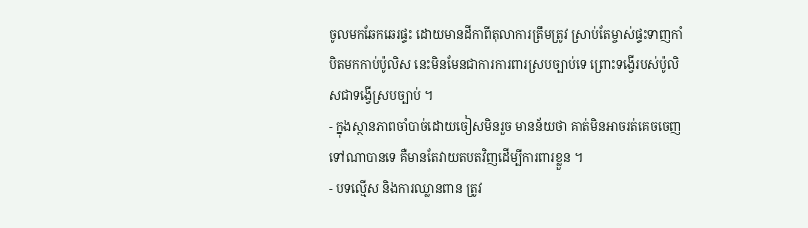ចូលមកឆែកឆេរផ្ទះ ដោយមានដីកាពីតុលាការត្រឹមត្រូវ ស្រាប់តែម្ចាស់ផ្ទះទាញកាំបិតមកកាប់ប៉ូលិស នេះមិនមែនជាការការពារស្របច្បាប់ទេ ព្រោះទង្វើរបស់ប៉ូលិសជាទង្វើស្របច្បាប់ ។
- ក្នុងស្ថានភាពចាំបាច់ដោយចៀសមិនរួច មានន័យថា គាត់មិនអាចរត់គេចចេញទៅណាបានទេ គឺមានតែវាយតបតវិញដើម្បីការពារខ្លួន ។
- បទល្មើស និងការឈ្លានពាន ត្រូវ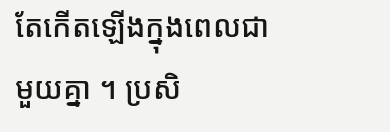តែកើតឡើងក្នុងពេលជាមួយគ្នា ។ ប្រសិ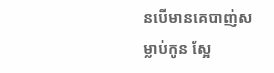នបើមានគេបាញ់សម្លាប់កូន ស្អែ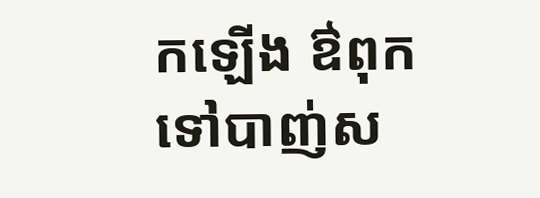កឡើង ឳពុកទៅបាញ់ស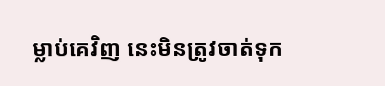ម្លាប់គេវិញ នេះមិនត្រូវចាត់ទុក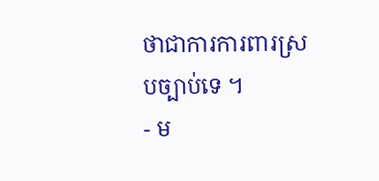ថាជាការការពារស្របច្បាប់ទេ ។
- ម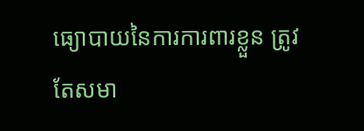ធ្យោបាយនៃការការពារខ្លួន ត្រូវតែសមា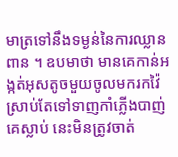មាត្រទៅនឹងទម្ងន់នៃការឈ្លានពាន ។ ឧបមាថា មានគេកាន់អង្កត់អុសតូចមួយចូលមករកវ៉ៃ ស្រាប់តែទៅទាញកាំភ្លើងបាញ់គេស្លាប់ នេះមិនត្រូវចាត់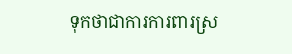ទុកថាជាការការពារស្រ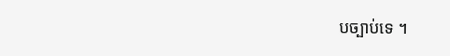បច្បាប់ទេ ។